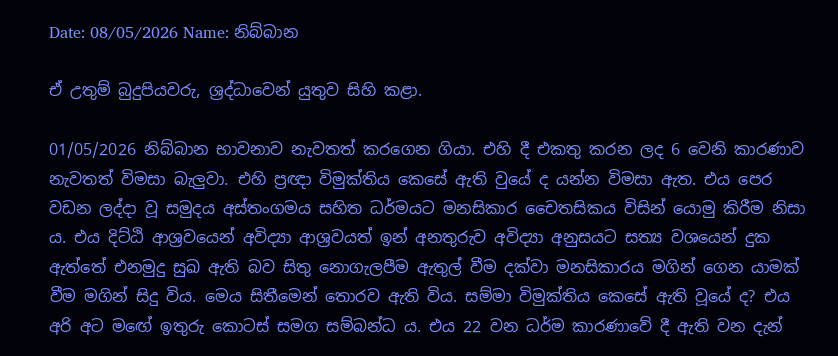Date: 08/05/2026 Name: නිබ්බාන

ඒ උතුම් බුදුපියවරු, ශ්‍රද්ධාවෙන් යුතුව සිහි කළා.

01/05/2026 නිබ්බාන භාවනාව නැවතත් කරගෙන ගියා. එහි දී එකතු කරන ලද 6 වෙනි කාරණාව නැවතත් විමසා බැලුවා. එහි ප්‍රඥා විමුක්තිය කෙසේ ඇති වුයේ ද යන්න විමසා ඇත. එය පෙර වඩන ලද්දා වූ සමුදය අස්තංගමය සහිත ධර්මයට මනසිකාර චෛතසිකය විසින් යොමු කිරීම නිසා ය. එය දිට්ඨි ආශ්‍රවයෙන් අවිද්‍යා ආශ්‍රවයත් ඉන් අනතුරුව අවිද්‍යා අනුසයට සත්‍ය වශයෙන් දුක ඇත්තේ එනමුදු සුඛ ඇති බව සිතු නොගැලපීම ඇතුල් වීම දක්වා මනසිකාරය මගින් ගෙන යාමක් වීම මගින් සිදු විය. මෙය සිතීමෙන් තොරව ඇති විය. සම්මා විමුක්තිය කෙසේ ඇති වූයේ ද? එය අරි අට මඟේ ඉතුරු කොටස් සමග සම්බන්ධ ය. එය 22 වන ධර්ම කාරණාවේ දී ඇති වන දැන්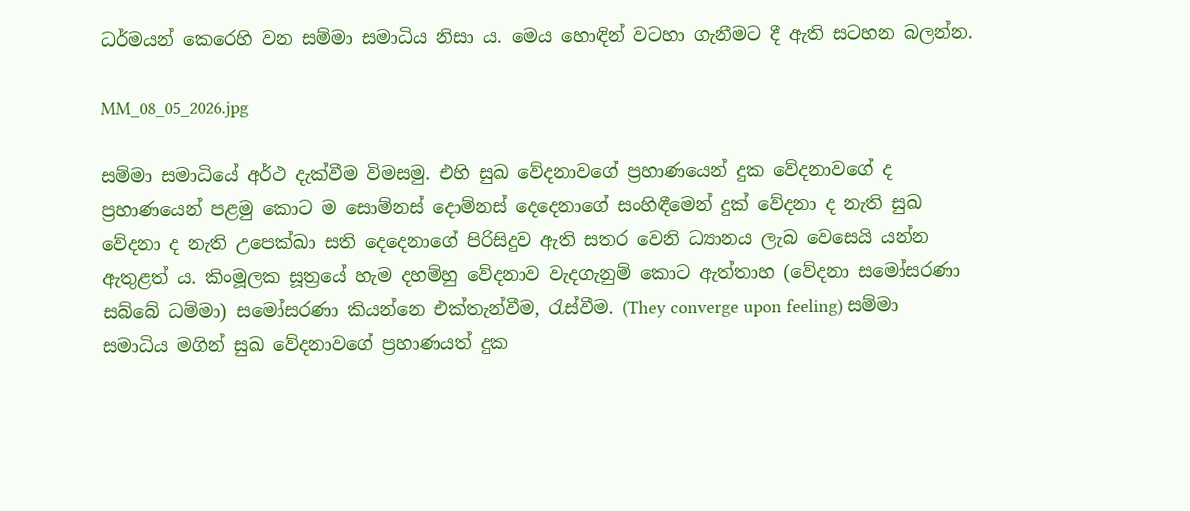ධර්මයන් කෙරෙහි වන සම්මා සමාධිය නිසා ය. මෙය හොඳින් වටහා ගැනීමට දී ඇති සටහන බලන්න.

MM_08_05_2026.jpg

සම්මා සමාධියේ අර්ථ දැක්වීම විමසමු. එහි සුඛ වේදනාවගේ ප්‍රහාණයෙන් දුක වේදනාවගේ ද ප්‍රහාණයෙන් පළමු කොට ම සොම්නස් දොම්නස් දෙදෙනාගේ සංහිඳීමෙන් දුක් වේදනා ද නැති සුඛ වේදනා ද නැති උපෙක්ඛා සති දෙදෙනාගේ පිරිසිදුව ඇති සතර වෙනි ධ්‍යානය ලැබ වෙසෙයි යන්න ඇතුළත් ය. කිංමූලක සූත්‍රයේ හැම දහම්හු වේදනාව වැදගැනුම් කොට ඇත්තාහ (වේදනා සමෝසරණා සබ්බේ ධම්මා) සමෝසරණා කියන්නෙ එක්තැන්වීම, රැස්වීම. (They converge upon feeling) සම්මා සමාධිය මගින් සුඛ වේදනාවගේ ප්‍රහාණයත් දුක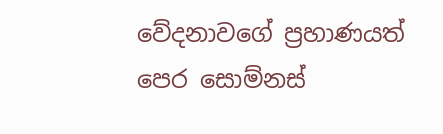වේදනාවගේ ප්‍රහාණයත් පෙර සොම්නස්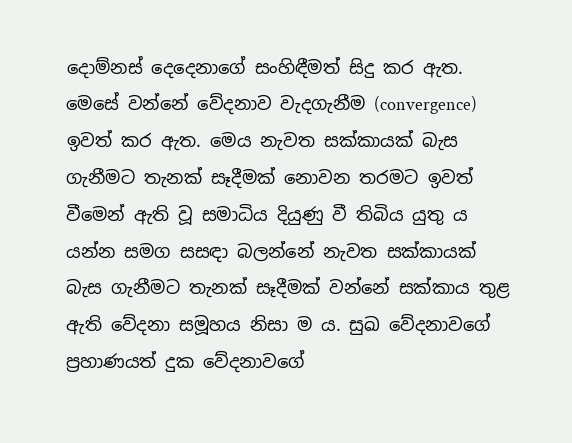දොම්නස් දෙදෙනාගේ සංහිඳීමත් සිදු කර ඇත. මෙසේ වන්නේ වේදනාව වැදගැනීම (convergence) ඉවත් කර ඇත. මෙය නැවත සක්කායක් බැස ගැනීමට තැනක් සෑදීමක් නොවන තරමට ඉවත් වීමෙන් ඇති වූ සමාධිය දියුණු වී තිබිය යුතු ය යන්න සමග සසඳා බලන්නේ නැවත සක්කායක් බැස ගැනීමට තැනක් සෑදීමක් වන්නේ සක්කාය තුළ ඇති වේදනා සමූහය නිසා ම ය. සුඛ වේදනාවගේ ප්‍රහාණයත් දුක වේදනාවගේ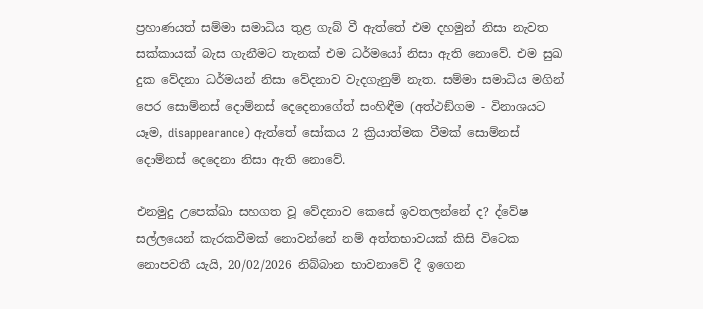ප්‍රහාණයත් සම්මා සමාධිය තුළ ගැබ් වී ඇත්තේ එම දහමුන් නිසා නැවත සක්කායක් බැස ගැනීමට තැනක් එම ධර්මයෝ නිසා ඇති නොවේ. එම සුඛ දුක වේදනා ධර්මයන් නිසා වේදනාව වැදගැනුම් නැත. සම්මා සමාධිය මගින් පෙර සොම්නස් දොම්නස් දෙදෙනාගේත් සංහිඳීම (අත්ථඞ්ගම - විනාශයට යෑම, disappearance) ඇත්තේ සෝකය 2 ක්‍රියාත්මක වීමක් සොම්නස් දොම්නස් දෙදෙනා නිසා ඇති නොවේ.

එනමුදු උපෙක්ඛා සහගත වූ වේදනාව කෙසේ ඉවතලන්නේ ද? ද්වේෂ සල්ලයෙන් කැරකවීමක් නොවන්නේ නම් අත්තභාවයක් කිසි විටෙක නොපවතී යැයි, 20/02/2026 නිබ්බාන භාවනාවේ දී ඉගෙන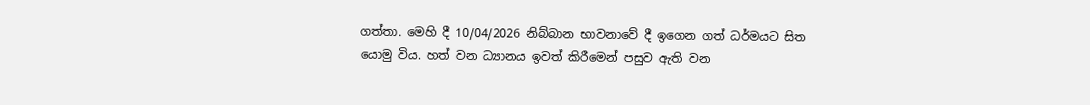ගත්තා. මෙහි දී 10/04/2026 නිබ්බාන භාවනාවේ දී ඉගෙන ගත් ධර්මයට සිත යොමු විය. හත් වන ධ්‍යානය ඉවත් කිරීමෙන් පසුව ඇති වන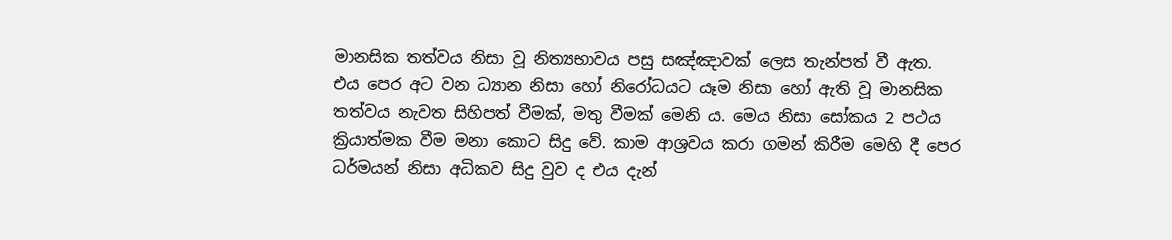මානසික තත්වය නිසා වූ නිත්‍යභාවය පසු සඤ්ඤාවක් ලෙස තැන්පත් වී ඇත. එය පෙර අට වන ධ්‍යාන නිසා හෝ නිරෝධයට යෑම නිසා හෝ ඇති වූ මානසික තත්වය නැවත සිහිපත් වීමක්, මතු වීමක් මෙනි ය. මෙය නිසා සෝකය 2 පථය ක්‍රියාත්මක වීම මනා කොට සිදු වේ. කාම ආශ්‍රවය කරා ගමන් කිරීම මෙහි දී පෙර ධර්මයන් නිසා අධිකව සිදු වුව ද එය දැන්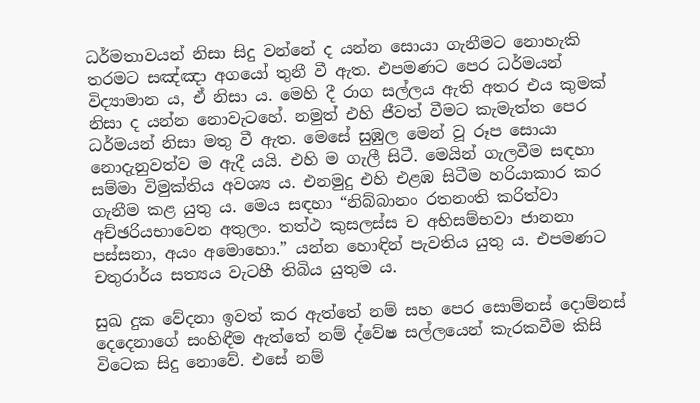ධර්මතාවයන් නිසා සිදු වන්නේ ද යන්න සොයා ගැනීමට නොහැකි තරමට සඤ්ඤා අගයෝ තුනී වී ඇත. එපමණට පෙර ධර්මයන් විද්‍යාමාන ය, ඒ නිසා ය. මෙහි දී රාග සල්ලය ඇති අතර එය කුමක් නිසා ද යන්න නොවැටහේ. නමුත් එහි ජීවත් වීමට කැමැත්ත පෙර ධර්මයන් නිසා මතු වී ඇත. මෙසේ සුඹුල මෙන් වූ රූප සොයා නොදැනුවත්ව ම ඇදී යයි. එහි ම ගැලී සිටී. මෙයින් ගැලවීම සඳහා සම්මා විමුක්තිය අවශ්‍ය ය. එනමුදු එහි එළඹ සිටීම හරියාකාර කර ගැනීම කළ යුතු ය. මෙය සඳහා “නිබ්බානං රතනංති කරිත්වා අච්ඡරියභාවෙන අතුලං. තත්ථ කුසලස්ස ච අභිසම්භවා ජානනා පස්සනා, අයං අමොහො.” යන්න හොඳින් පැවතිය යුතු ය. එපමණට චතුරාර්ය සත්‍යය වැටහී තිබිය යුතුම ය.

සුඛ දුක වේදනා ඉවත් කර ඇත්තේ නම් සහ පෙර සොම්නස් දොම්නස් දෙදෙනාගේ සංහිඳීම ඇත්තේ නම් ද්වේෂ සල්ලයෙන් කැරකවීම කිසි විටෙක සිදු නොවේ. එසේ නම්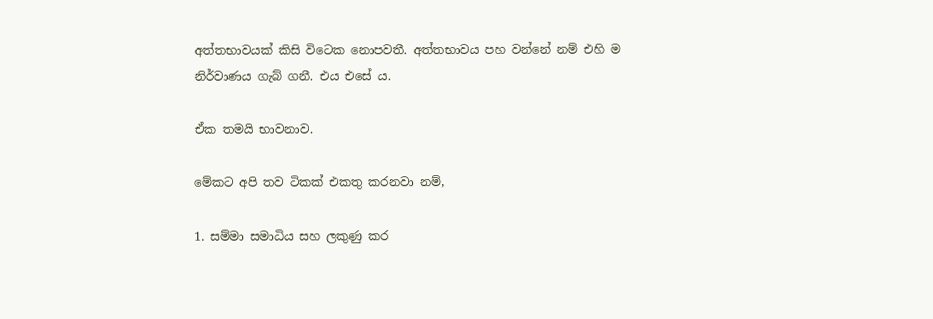අත්තභාවයක් කිසි විටෙක නොපවතී. අත්තභාවය පහ වන්නේ නම් එහි ම නිර්වාණය ගැබ් ගනී. එය එසේ ය.

ඒක තමයි භාවනාව.

මේකට අපි තව ටිකක් එකතු කරනවා නම්,

1. සම්මා සමාධිය සහ ලකුණු කර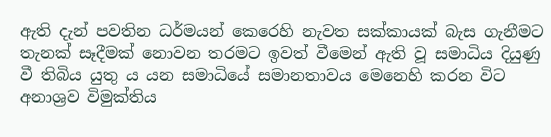ඇති දැන් පවතින ධර්මයන් කෙරෙහි නැවත සක්කායක් බැස ගැනීමට තැනක් සෑදීමක් නොවන තරමට ඉවත් වීමෙන් ඇති වූ සමාධිය දියුණු වී තිබිය යුතු ය යන සමාධියේ සමානතාවය මෙනෙහි කරන විට අනාශ්‍රව විමුක්තිය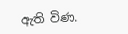ඇති විණ.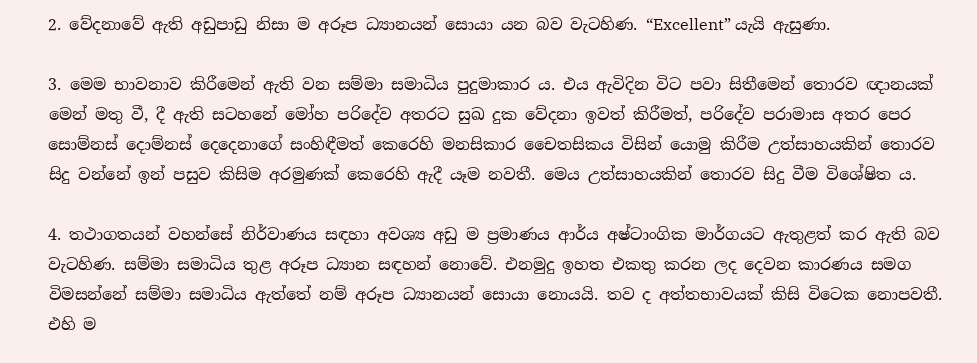2. වේදනාවේ ඇති අඩුපාඩු නිසා ම අරූප ධ්‍යානයන් සොයා යන බව වැටහිණ. “Excellent” යැයි ඇසුණා.

3. මෙම භාවනාව කිරීමෙන් ඇති වන සම්මා සමාධිය පුදුමාකාර ය. එය ඇවිදින විට පවා සිතීමෙන් තොරව ඥානයක් මෙන් මතු වී, දී ඇති සටහනේ මෝහ පරිදේව අතරට සුඛ දුක වේදනා ඉවත් කිරීමත්, පරිදේව පරාමාස අතර පෙර සොම්නස් දොම්නස් දෙදෙනාගේ සංහිඳීමත් කෙරෙහි මනසිකාර චෛතසිකය විසින් යොමු කිරීම උත්සාහයකින් තොරව සිදු වන්නේ ඉන් පසුව කිසිම අරමුණක් කෙරෙහි ඇදී යෑම නවතී. මෙය උත්සාහයකින් තොරව සිදු වීම විශේෂිත ය.

4. තථාගතයන් වහන්සේ නිර්වාණය සඳහා අවශ්‍ය අඩු ම ප්‍රමාණය ආර්ය අෂ්ටාංගික මාර්ගයට ඇතුළත් කර ඇති බව වැටහිණ. සම්මා සමාධිය තුළ අරූප ධ්‍යාන සඳහන් නොවේ. එනමුදු ඉහත එකතු කරන ලද දෙවන කාරණය සමග විමසන්නේ සම්මා සමාධිය ඇත්තේ නම් අරූප ධ්‍යානයන් සොයා නොයයි. තව ද අත්තභාවයක් කිසි විටෙක නොපවතී. එහි ම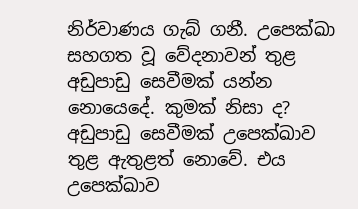නිර්වාණය ගැබ් ගනී. උපෙක්ඛා සහගත වූ වේදනාවන් තුළ අඩුපාඩු සෙවීමක් යන්න නොයෙදේ. කුමක් නිසා ද? අඩුපාඩු සෙවීමක් උපෙක්ඛාව තුළ ඇතුළත් නොවේ. එය උපෙක්ඛාව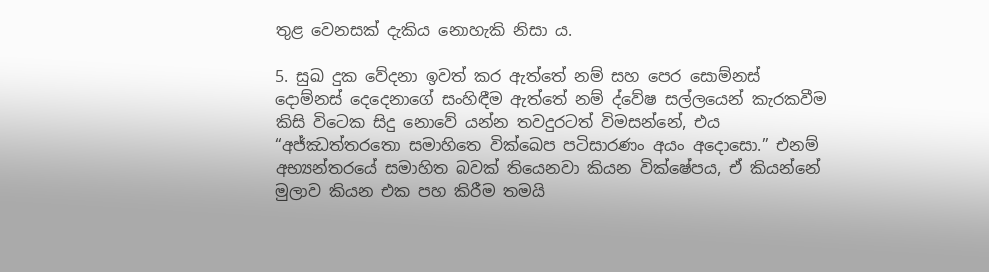තුළ වෙනසක් දැකිය නොහැකි නිසා ය.

5. සුඛ දුක වේදනා ඉවත් කර ඇත්තේ නම් සහ පෙර සොම්නස් දොම්නස් දෙදෙනාගේ සංහිඳීම ඇත්තේ නම් ද්වේෂ සල්ලයෙන් කැරකවීම කිසි විටෙක සිදු නොවේ යන්න තවදුරටත් විමසන්නේ, එය “අජ්ඣත්තරතො සමාහිතෙ වික්ඛෙප පටිසාරණං අයං අදොසො.” එනම් අභ්‍යන්තරයේ සමාහිත බවක් තියෙනවා කියන වික්ෂේපය, ඒ කියන්නේ මුලාව කියන එක පහ කිරීම තමයි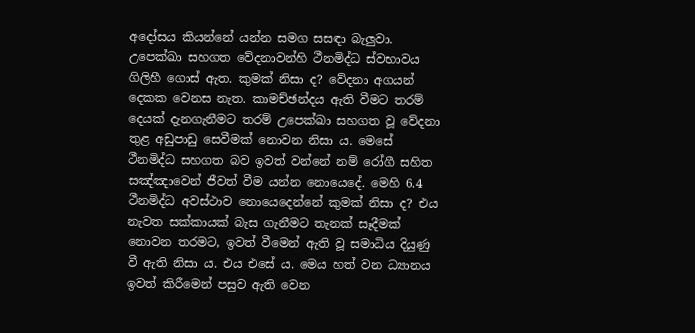අදෝසය කියන්නේ යන්න සමග සසඳා බැලුවා. උපෙක්ඛා සහගත වේදනාවන්හි ථීනමිද්ධ ස්වභාවය ගිලිහී ගොස් ඇත. කුමක් නිසා ද? වේදනා අගයන් දෙකක වෙනස නැත. කාමච්ඡන්දය ඇති වීමට තරම් දෙයක් දැනගැනීමට තරම් උපෙක්ඛා සහගත වූ වේදනා තුළ අඩුපාඩු සෙවීමක් නොවන නිසා ය. මෙසේ ථීනමිද්ධ සහගත බව ඉවත් වන්නේ නම් රෝගී සහිත සඤ්ඤාවෙන් ජීවත් වීම යන්න නොයෙදේ. මෙහි 6.4 ථීනමිද්ධ අවස්ථාව නොයෙදෙන්නේ කුමක් නිසා ද? එය නැවත සක්කායක් බැස ගැනීමට තැනක් සෑදීමක් නොවන තරමට, ඉවත් වීමෙන් ඇති වූ සමාධිය දියුණු වී ඇති නිසා ය. එය එසේ ය. මෙය හත් වන ධ්‍යානය ඉවත් කිරීමෙන් පසුව ඇති වෙන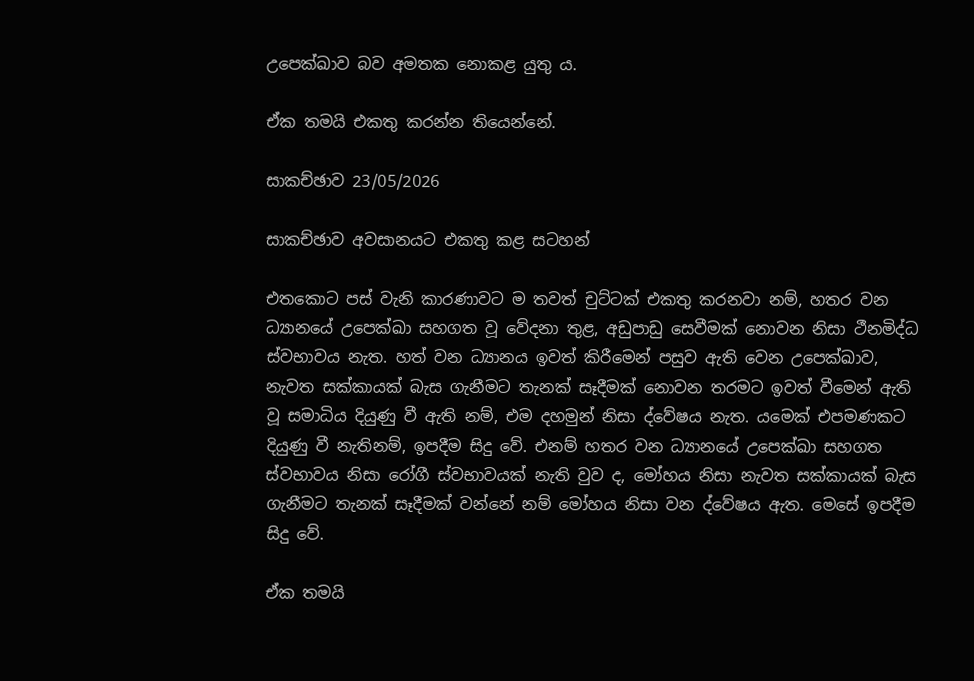උපෙක්ඛාව බව අමතක නොකළ යුතු ය.

ඒක තමයි එකතු කරන්න තියෙන්නේ.

සාකච්ඡාව 23/05/2026

සාකච්ඡාව අවසානයට එකතු කළ සටහන්

එතකොට පස් වැනි කාරණාවට ම තවත් චුට්ටක් එකතු කරනවා නම්, හතර වන ධ්‍යානයේ උපෙක්ඛා සහගත වූ වේදනා තුළ, අඩුපාඩු සෙවීමක් නොවන නිසා ථීනමිද්ධ ස්වභාවය නැත. හත් වන ධ්‍යානය ඉවත් කිරීමෙන් පසුව ඇති වෙන උපෙක්ඛාව, නැවත සක්කායක් බැස ගැනීමට තැනක් සෑදීමක් නොවන තරමට ඉවත් වීමෙන් ඇති වූ සමාධිය දියුණු වී ඇති නම්, එම දහමුන් නිසා ද්වේෂය නැත. යමෙක් එපමණකට දියුණු වී නැතිනම්, ඉපදීම සිදු වේ. එනම් හතර වන ධ්‍යානයේ උපෙක්ඛා සහගත ස්වභාවය නිසා රෝගී ස්වභාවයක් නැති වුව ද, මෝහය නිසා නැවත සක්කායක් බැස ගැනීමට තැනක් සෑදීමක් වන්නේ නම් මෝහය නිසා වන ද්වේෂය ඇත. මෙසේ ඉපදීම සිදු වේ.

ඒක තමයි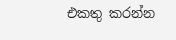එකතු කරන්න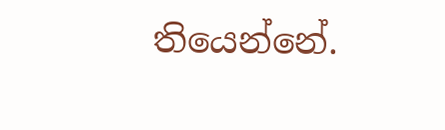තියෙන්නේ.